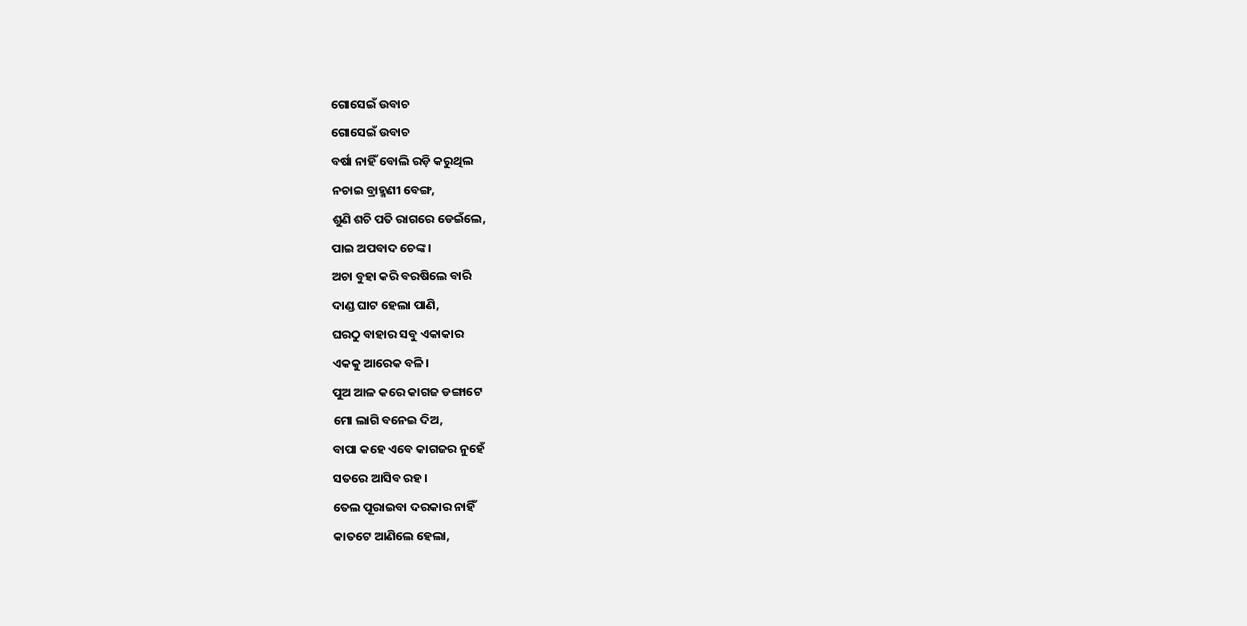ଗୋସେଇଁ ଉବାଚ
ଗୋସେଇଁ ଉବାଚ
ବର୍ଷା ନାହିଁ ବୋଲି ରଡ଼ି କରୁଥିଲ
ନଚାଇ ବ୍ରାହ୍ମଣୀ ବେଙ୍ଗ,
ଶୁଣି ଶଚି ପତି ରାଗରେ ଡେଇଁଲେ,
ପାଇ ଅପବାଦ ଚେଙ୍କ।
ଅଚା ବୁହା କରି ବରଷିଲେ ବାରି
ଦାଣ୍ଡ ଘାଟ ହେଲା ପାଣି,
ଘରଠୁ ବାହାର ସବୁ ଏକାକାର
ଏକକୁ ଆରେକ ବଳି।
ପୁଅ ଆଳ କରେ କାଗଜ ଡଙ୍ଗାଟେ
ମୋ ଲାଗି ବନେଇ ଦିଅ,
ବାପା କହେ ଏବେ କାଗଜର ନୁହେଁ
ସତରେ ଆସିବ ରହ।
ତେଲ ପୂରାଇବା ଦରକାର ନାହିଁ
କାତଟେ ଆଣିଲେ ହେଲା,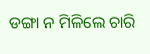ଡଙ୍ଗା ନ ମିଳିଲେ ଚାରି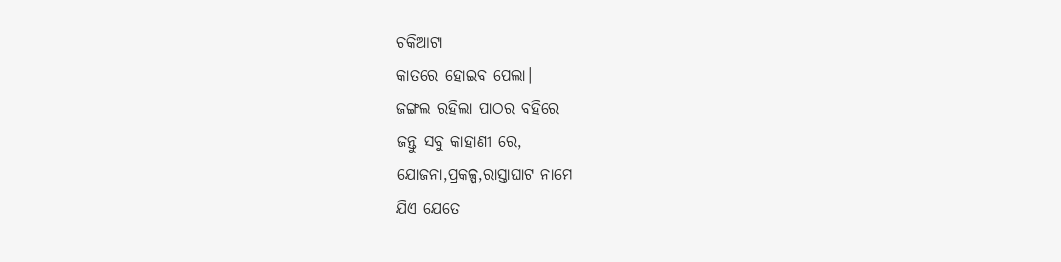ଚକିଆଟା
କାତରେ ହୋଇବ ପେଲା।
ଜଙ୍ଗଲ ରହିଲା ପାଠର ବହିରେ
ଜନ୍ତୁ ସବୁ କାହାଣୀ ରେ,
ଯୋଜନା,ପ୍ରକଳ୍ପ,ରାସ୍ତାଘାଟ ନାମେ
ଯିଏ ଯେତେ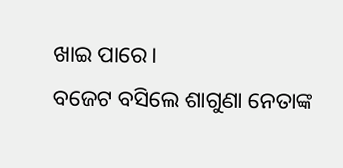ଖାଇ ପାରେ।
ବଜେଟ ବସିଲେ ଶାଗୁଣା ନେତାଙ୍କ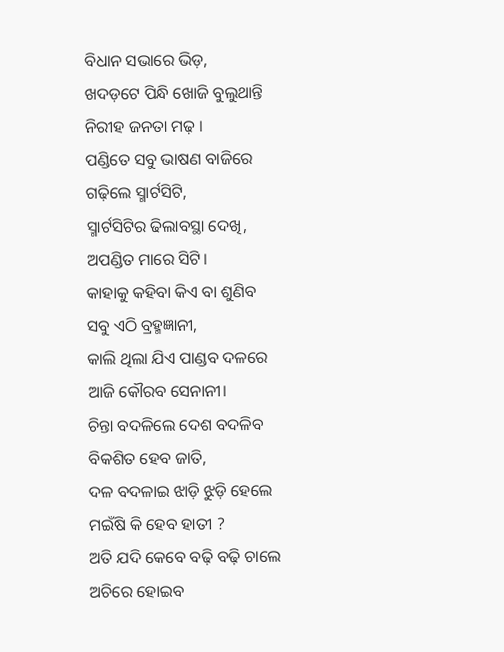ବିଧାନ ସଭାରେ ଭିଡ଼,
ଖଦଡ଼ଟେ ପିନ୍ଧି ଖୋଜି ବୁଲୁଥାନ୍ତି
ନିରୀହ ଜନତା ମଢ଼ ।
ପଣ୍ଡିତେ ସବୁ ଭାଷଣ ବାଜିରେ
ଗଢ଼ିଲେ ସ୍ମାର୍ଟସିଟି,
ସ୍ମାର୍ଟସିଟିର ଢିଲାବସ୍ଥା ଦେଖି,
ଅପଣ୍ଡିତ ମାରେ ସିଟି।
କାହାକୁ କହିବା କିଏ ବା ଶୁଣିବ
ସବୁ ଏଠି ବ୍ରହ୍ମଜ୍ଞାନୀ,
କାଲି ଥିଲା ଯିଏ ପାଣ୍ଡବ ଦଳରେ
ଆଜି କୌରବ ସେନାନୀ।
ଚିନ୍ତା ବଦଳିଲେ ଦେଶ ବଦଳିବ
ବିକଶିତ ହେବ ଜାତି,
ଦଳ ବଦଳାଇ ଝାଡ଼ି ଝୁଡ଼ି ହେଲେ
ମଇଁଷି କି ହେବ ହାତୀ ?
ଅତି ଯଦି କେବେ ବଢ଼ି ବଢ଼ି ଚାଲେ
ଅଚିରେ ହୋଇବ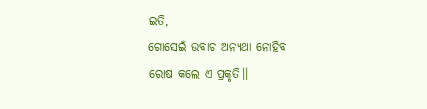ଇତି,
ଗୋସେଇଁ ଉବାଚ ଅନ୍ୟଥା ନୋହିବ
ରୋଷ କଲେ ଏ ପ୍ରକୃତି।।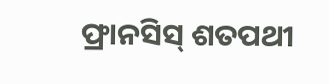ଫ୍ରାନସିସ୍ ଶତପଥୀ